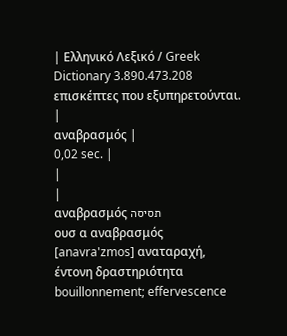| Ελληνικό Λεξικό / Greek Dictionary 3.890.473.208 επισκέπτες που εξυπηρετούνται. |
αναβρασμός |
0,02 sec. |
|
|
αναβρασμός תסיסה
ουσ α αναβρασμός [anavra'zmos] αναταραχή, έντονη δραστηριότητα bouillonnement; effervescence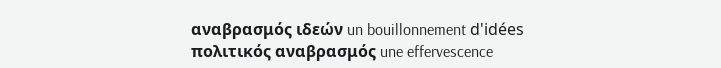αναβρασμός ιδεών un bouillonnement d'idées πολιτικός αναβρασμός une effervescence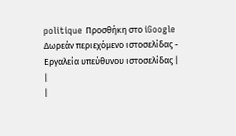politique Προσθήκη στο iGoogle Δωρεάν περιεχόμενο ιστοσελίδας - Εργαλεία υπεύθυνου ιστοσελίδας |
|
|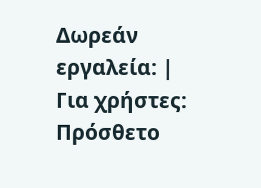Δωρεάν εργαλεία: |
Για χρήστες:
Πρόσθετο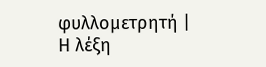φυλλομετρητή |
Η λέξη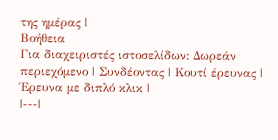της ημέρας |
Βοήθεια
Για διαχειριστές ιστοσελίδων: Δωρεάν περιεχόμενο | Συνδέοντας | Κουτί έρευνας | Έρευνα με διπλό κλικ |
|---|